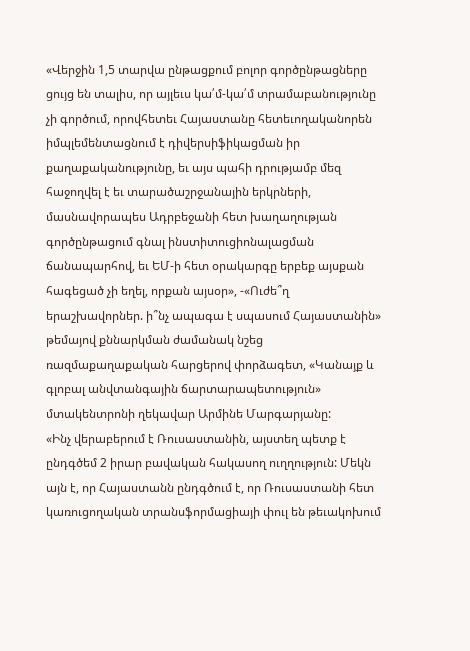«Վերջին 1,5 տարվա ընթացքում բոլոր գործընթացները ցույց են տալիս, որ այլեւս կա՛մ-կա՛մ տրամաբանությունը չի գործում, որովհետեւ Հայաստանը հետեւողականորեն իմպլեմենտացնում է դիվերսիֆիկացման իր քաղաքականությունը, եւ այս պահի դրությամբ մեզ հաջողվել է եւ տարածաշրջանային երկրների, մասնավորապես Ադրբեջանի հետ խաղաղության գործընթացում գնալ ինստիտուցիոնալացման ճանապարհով, եւ ԵՄ-ի հետ օրակարգը երբեք այսքան հագեցած չի եղել, որքան այսօր», -«Ուժե՞ղ երաշխավորներ. ի՞նչ ապագա է սպասում Հայաստանին» թեմայով քննարկման ժամանակ նշեց ռազմաքաղաքական հարցերով փորձագետ, «Կանայք և գլոբալ անվտանգային ճարտարապետություն» մտակենտրոնի ղեկավար Արմինե Մարգարյանը:
«Ինչ վերաբերում է Ռուսաստանին, այստեղ պետք է ընդգծեմ 2 իրար բավական հակասող ուղղություն: Մեկն այն է, որ Հայաստանն ընդգծում է, որ Ռուսաստանի հետ կառուցողական տրանսֆորմացիայի փուլ են թեւակոխում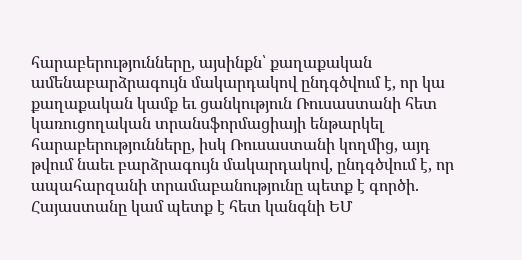հարաբերությունները, այսինքն՝ քաղաքական ամենաբարձրագույն մակարդակով ընդգծվում է, որ կա քաղաքական կամք եւ ցանկություն Ռուսաստանի հետ կառուցողական տրանսֆորմացիայի ենթարկել հարաբերությունները, իսկ Ռուսաստանի կողմից, այդ թվում նաեւ բարձրագույն մակարդակով, ընդգծվում է, որ ապահարզանի տրամաբանությունը պետք է գործի. Հայաստանը կամ պետք է հետ կանգնի ԵՄ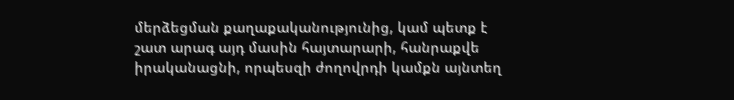մերձեցման քաղաքականությունից, կամ պետք է շատ արագ այդ մասին հայտարարի, հանրաքվե իրականացնի, որպեսզի ժողովրդի կամքն այնտեղ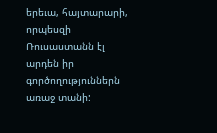երեւա, հայտարարի, որպեսզի Ռուսաստանն էլ արդեն իր գործողություններն առաջ տանի: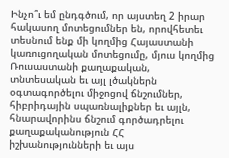Ինչո՞ւ եմ ընդգծում, որ այստեղ 2 իրար հակասող մոտեցումներ են, որովհետեւ տեսնում ենք մի կողմից Հայաստանի կառուցողական մոտեցումը, մյուս կողմից Ռուսաստանի քաղաքական, տնտեսական եւ այլ լծակներն օգտագործելու միջոցով ճնշումներ, հիբրիդային սպառնալիքներ եւ այլն, հնարավորինս ճնշում գործադրելու քաղաքականություն ՀՀ իշխանությունների եւ այս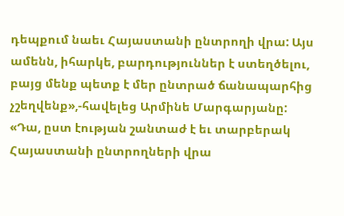դեպքում նաեւ Հայաստանի ընտրողի վրա: Այս ամենն, իհարկե, բարդություններ է ստեղծելու, բայց մենք պետք է մեր ընտրած ճանապարհից չշեղվենք»,-հավելեց Արմինե Մարգարյանը:
«Դա, ըստ էության շանտաժ է եւ տարբերակ Հայաստանի ընտրողների վրա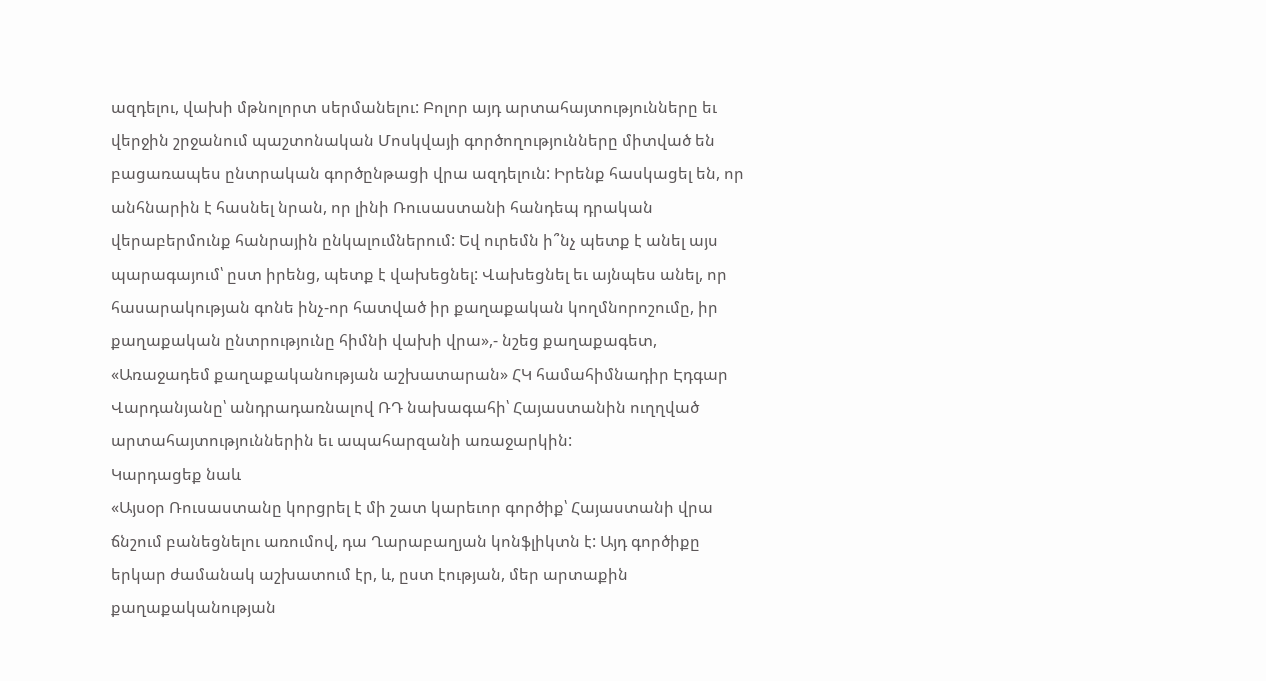ազդելու, վախի մթնոլորտ սերմանելու: Բոլոր այդ արտահայտությունները եւ վերջին շրջանում պաշտոնական Մոսկվայի գործողությունները միտված են բացառապես ընտրական գործընթացի վրա ազդելուն: Իրենք հասկացել են, որ անհնարին է հասնել նրան, որ լինի Ռուսաստանի հանդեպ դրական վերաբերմունք հանրային ընկալումներում: Եվ ուրեմն ի՞նչ պետք է անել այս պարագայում՝ ըստ իրենց, պետք է վախեցնել: Վախեցնել եւ այնպես անել, որ հասարակության գոնե ինչ-որ հատված իր քաղաքական կողմնորոշումը, իր քաղաքական ընտրությունը հիմնի վախի վրա»,- նշեց քաղաքագետ, «Առաջադեմ քաղաքականության աշխատարան» ՀԿ համահիմնադիր Էդգար Վարդանյանը՝ անդրադառնալով ՌԴ նախագահի՝ Հայաստանին ուղղված արտահայտություններին եւ ապահարզանի առաջարկին:
Կարդացեք նաև
«Այսօր Ռուսաստանը կորցրել է մի շատ կարեւոր գործիք՝ Հայաստանի վրա ճնշում բանեցնելու առումով, դա Ղարաբաղյան կոնֆլիկտն է: Այդ գործիքը երկար ժամանակ աշխատում էր, և, ըստ էության, մեր արտաքին քաղաքականության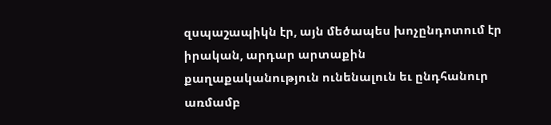զսպաշապիկն էր, այն մեծապես խոչընդոտում էր իրական, արդար արտաքին քաղաքականություն ունենալուն եւ ընդհանուր առմամբ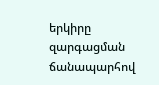երկիրը զարգացման ճանապարհով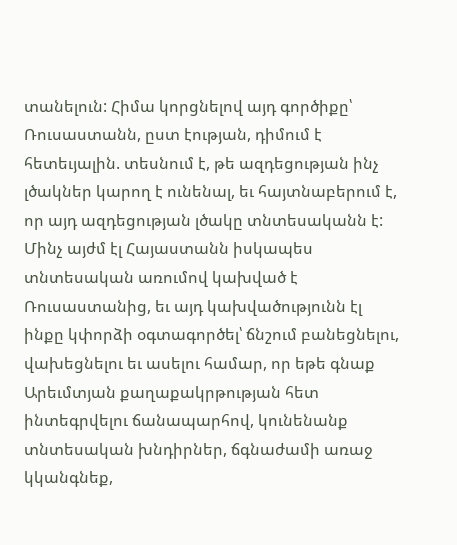տանելուն: Հիմա կորցնելով այդ գործիքը՝ Ռուսաստանն, ըստ էության, դիմում է հետեւյալին. տեսնում է, թե ազդեցության ինչ լծակներ կարող է ունենալ, եւ հայտնաբերում է, որ այդ ազդեցության լծակը տնտեսականն է:
Մինչ այժմ էլ Հայաստանն իսկապես տնտեսական առումով կախված է Ռուսաստանից, եւ այդ կախվածությունն էլ ինքը կփորձի օգտագործել՝ ճնշում բանեցնելու, վախեցնելու եւ ասելու համար, որ եթե գնաք Արեւմտյան քաղաքակրթության հետ ինտեգրվելու ճանապարհով, կունենանք տնտեսական խնդիրներ, ճգնաժամի առաջ կկանգնեք,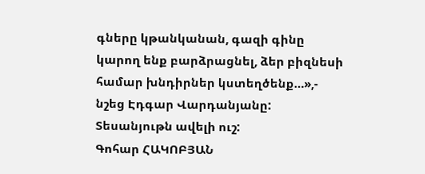գները կթանկանան, գազի գինը կարող ենք բարձրացնել, ձեր բիզնեսի համար խնդիրներ կստեղծենք…»,- նշեց Էդգար Վարդանյանը:
Տեսանյութն ավելի ուշ:
Գոհար ՀԱԿՈԲՅԱՆ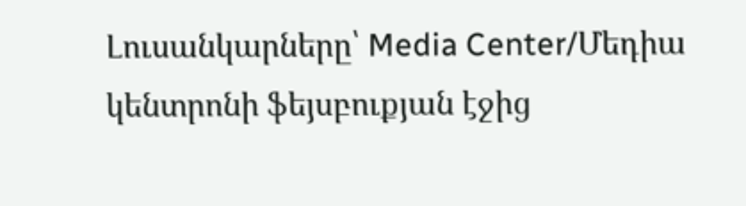Լուսանկարները՝ Media Center/Մեդիա կենտրոնի ֆեյսբուքյան էջից